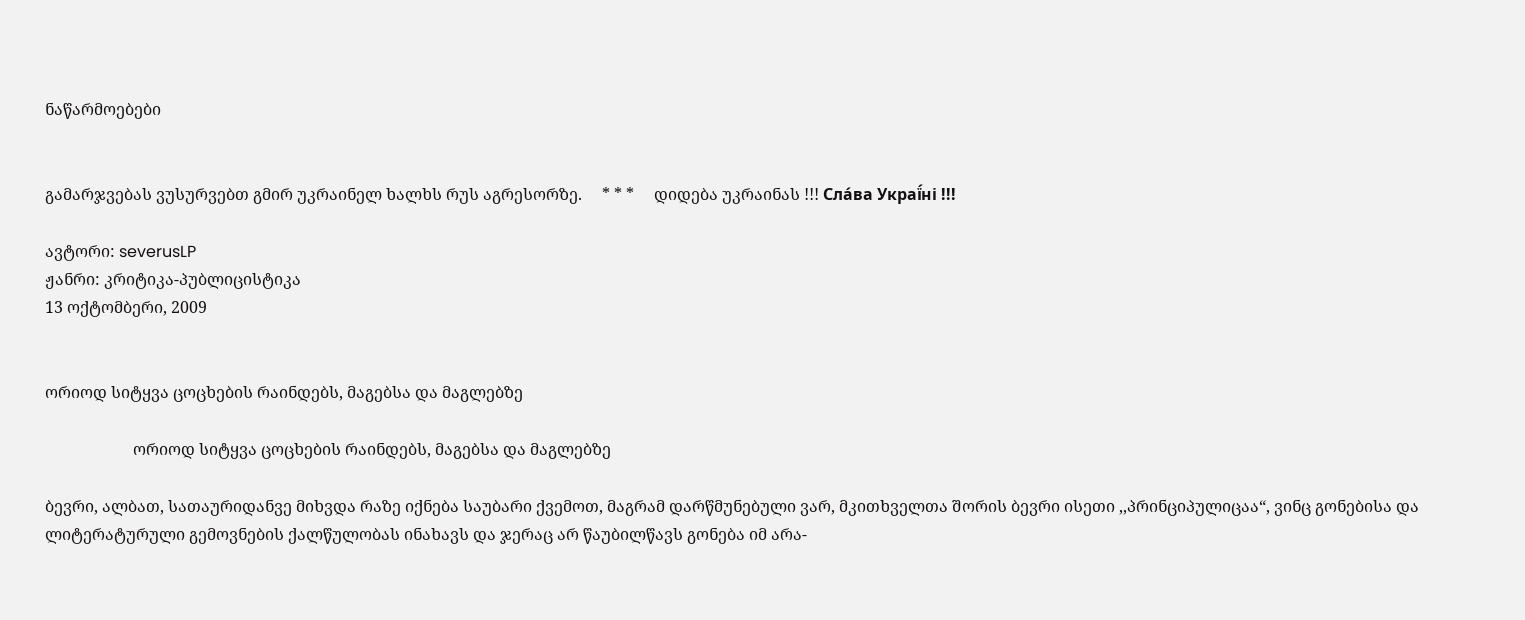ნაწარმოებები


გამარჯვებას ვუსურვებთ გმირ უკრაინელ ხალხს რუს აგრესორზე.     * * *     დიდება უკრაინას !!! Сла́ва Украї́ні !!!

ავტორი: severusLP
ჟანრი: კრიტიკა-პუბლიცისტიკა
13 ოქტომბერი, 2009


ორიოდ სიტყვა ცოცხების რაინდებს, მაგებსა და მაგლებზე

                      ორიოდ სიტყვა ცოცხების რაინდებს, მაგებსა და მაგლებზე

ბევრი, ალბათ, სათაურიდანვე მიხვდა რაზე იქნება საუბარი ქვემოთ, მაგრამ დარწმუნებული ვარ, მკითხველთა შორის ბევრი ისეთი ,,პრინციპულიცაა“, ვინც გონებისა და ლიტერატურული გემოვნების ქალწულობას ინახავს და ჯერაც არ წაუბილწავს გონება იმ არა-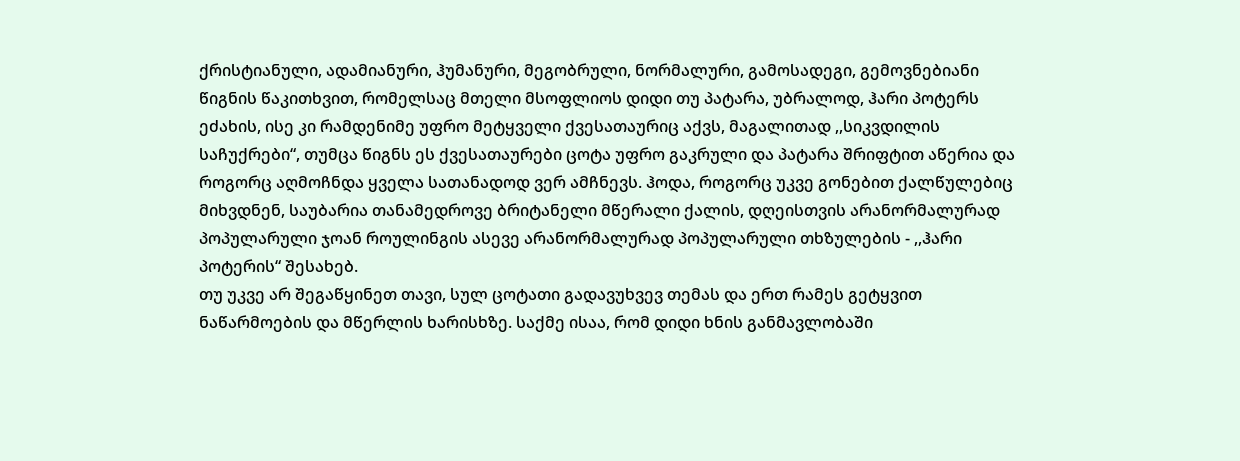ქრისტიანული, ადამიანური, ჰუმანური, მეგობრული, ნორმალური, გამოსადეგი, გემოვნებიანი წიგნის წაკითხვით, რომელსაც მთელი მსოფლიოს დიდი თუ პატარა, უბრალოდ, ჰარი პოტერს ეძახის, ისე კი რამდენიმე უფრო მეტყველი ქვესათაურიც აქვს, მაგალითად ,,სიკვდილის საჩუქრები“, თუმცა წიგნს ეს ქვესათაურები ცოტა უფრო გაკრული და პატარა შრიფტით აწერია და როგორც აღმოჩნდა ყველა სათანადოდ ვერ ამჩნევს. ჰოდა, როგორც უკვე გონებით ქალწულებიც მიხვდნენ, საუბარია თანამედროვე ბრიტანელი მწერალი ქალის, დღეისთვის არანორმალურად პოპულარული ჯოან როულინგის ასევე არანორმალურად პოპულარული თხზულების - ,,ჰარი პოტერის“ შესახებ.
თუ უკვე არ შეგაწყინეთ თავი, სულ ცოტათი გადავუხვევ თემას და ერთ რამეს გეტყვით ნაწარმოების და მწერლის ხარისხზე. საქმე ისაა, რომ დიდი ხნის განმავლობაში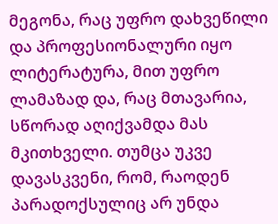მეგონა, რაც უფრო დახვეწილი და პროფესიონალური იყო ლიტერატურა, მით უფრო ლამაზად და, რაც მთავარია, სწორად აღიქვამდა მას მკითხველი. თუმცა უკვე დავასკვენი, რომ, რაოდენ პარადოქსულიც არ უნდა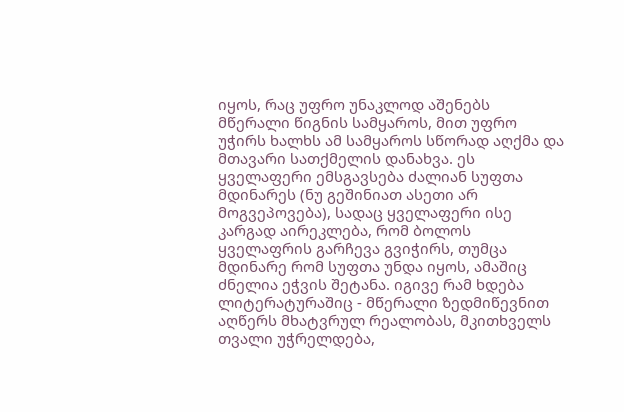იყოს, რაც უფრო უნაკლოდ აშენებს მწერალი წიგნის სამყაროს, მით უფრო უჭირს ხალხს ამ სამყაროს სწორად აღქმა და მთავარი სათქმელის დანახვა. ეს ყველაფერი ემსგავსება ძალიან სუფთა მდინარეს (ნუ გეშინიათ ასეთი არ მოგვეპოვება), სადაც ყველაფერი ისე კარგად აირეკლება, რომ ბოლოს ყველაფრის გარჩევა გვიჭირს, თუმცა მდინარე რომ სუფთა უნდა იყოს, ამაშიც ძნელია ეჭვის შეტანა. იგივე რამ ხდება ლიტერატურაშიც - მწერალი ზედმიწევნით აღწერს მხატვრულ რეალობას, მკითხველს თვალი უჭრელდება,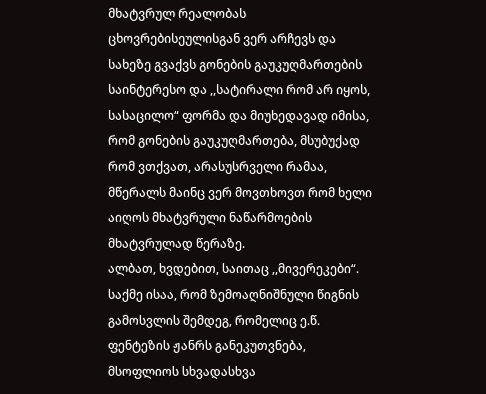მხატვრულ რეალობას ცხოვრებისეულისგან ვერ არჩევს და სახეზე გვაქვს გონების გაუკუღმართების საინტერესო და ,,სატირალი რომ არ იყოს, სასაცილო“ ფორმა და მიუხედავად იმისა, რომ გონების გაუკუღმართება, მსუბუქად რომ ვთქვათ, არასუსრველი რამაა, მწერალს მაინც ვერ მოვთხოვთ რომ ხელი აიღოს მხატვრული ნაწარმოების მხატვრულად წერაზე.
ალბათ, ხვდებით, საითაც ,,მივერეკები“. საქმე ისაა, რომ ზემოაღნიშნული წიგნის გამოსვლის შემდეგ, რომელიც ე.წ. ფენტეზის ჟანრს განეკუთვნება, მსოფლიოს სხვადასხვა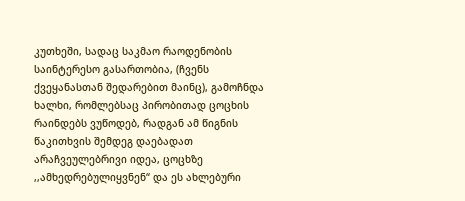კუთხეში, სადაც საკმაო რაოდენობის საინტერესო გასართობია, (ჩვენს ქვეყანასთან შედარებით მაინც), გამოჩნდა ხალხი, რომლებსაც პირობითად ცოცხის რაინდებს ვუწოდებ, რადგან ამ წიგნის წაკითხვის შემდეგ დაებადათ არაჩვეულებრივი იდეა, ცოცხზე ,,ამხედრებულიყვნენ“ და ეს ახლებური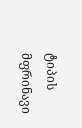ტიპის მფრინავი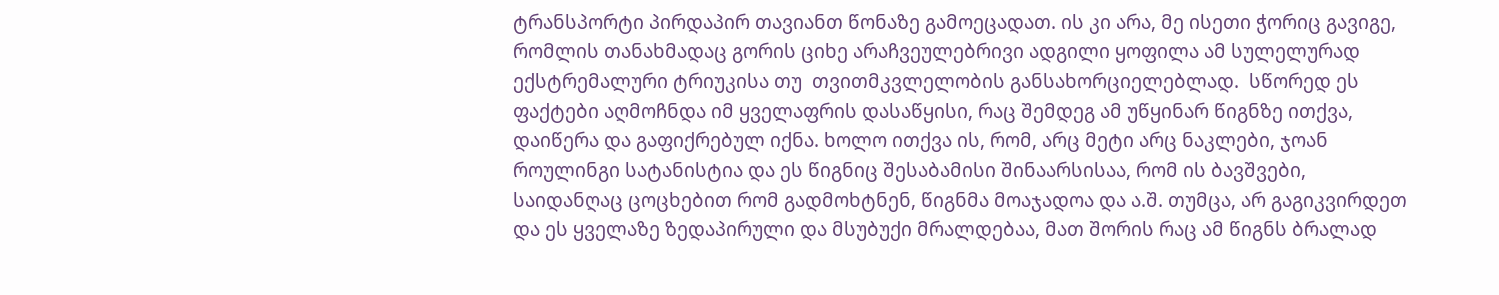ტრანსპორტი პირდაპირ თავიანთ წონაზე გამოეცადათ. ის კი არა, მე ისეთი ჭორიც გავიგე, რომლის თანახმადაც გორის ციხე არაჩვეულებრივი ადგილი ყოფილა ამ სულელურად ექსტრემალური ტრიუკისა თუ  თვითმკვლელობის განსახორციელებლად.  სწორედ ეს ფაქტები აღმოჩნდა იმ ყველაფრის დასაწყისი, რაც შემდეგ ამ უწყინარ წიგნზე ითქვა, დაიწერა და გაფიქრებულ იქნა. ხოლო ითქვა ის, რომ, არც მეტი არც ნაკლები, ჯოან როულინგი სატანისტია და ეს წიგნიც შესაბამისი შინაარსისაა, რომ ის ბავშვები, საიდანღაც ცოცხებით რომ გადმოხტნენ, წიგნმა მოაჯადოა და ა.შ. თუმცა, არ გაგიკვირდეთ და ეს ყველაზე ზედაპირული და მსუბუქი მრალდებაა, მათ შორის რაც ამ წიგნს ბრალად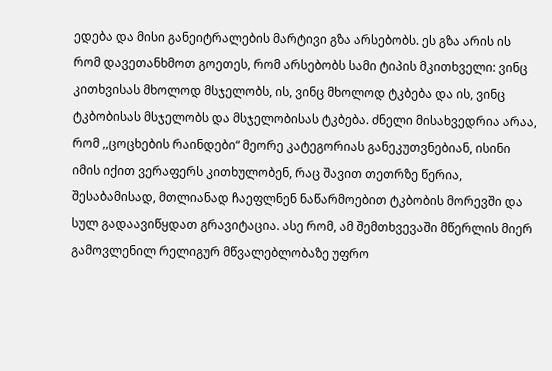ედება და მისი განეიტრალების მარტივი გზა არსებობს. ეს გზა არის ის რომ დავეთანხმოთ გოეთეს, რომ არსებობს სამი ტიპის მკითხველი: ვინც კითხვისას მხოლოდ მსჯელობს, ის, ვინც მხოლოდ ტკბება და ის, ვინც ტკბობისას მსჯელობს და მსჯელობისას ტკბება. ძნელი მისახვედრია არაა, რომ ,,ცოცხების რაინდები“ მეორე კატეგორიას განეკუთვნებიან, ისინი იმის იქით ვერაფერს კითხულობენ, რაც შავით თეთრზე წერია, შესაბამისად, მთლიანად ჩაეფლნენ ნაწარმოებით ტკბობის მორევში და სულ გადაავიწყდათ გრავიტაცია. ასე რომ, ამ შემთხვევაში მწერლის მიერ გამოვლენილ რელიგურ მწვალებლობაზე უფრო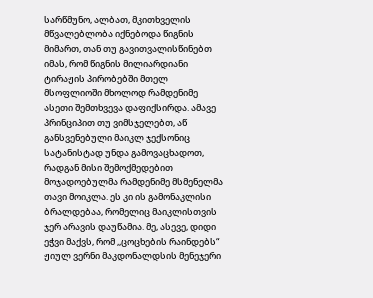სარწმუნო, ალბათ, მკითხველის მწვალებლობა იქნებოდა წიგნის მიმართ, თან თუ გავითვალისწინებთ იმას, რომ წიგნის მილიარდიანი ტირაჟის პირობებში მთელ მსოფლიოში მხოლოდ რამდენიმე ასეთი შემთხვევა დაფიქსირდა. ამავე პრინციპით თუ ვიმსჯელებთ, აწ განსვენებული მაიკლ ჯექსონიც სატანისტად უნდა გამოვაცხადოთ, რადგან მისი შემოქმედებით მოჯადოებულმა რამდენიმე მსმენელმა თავი მოიკლა. ეს კი ის გამონაკლისი ბრალდებაა, რომელიც მაიკლისთვის ჯერ არავის დაუწამია. მე, ასევე, დიდი ეჭვი მაქვს, რომ ,,ცოცხების რაინდებს“ ჟიულ ვერნი მაკდონალდსის მენეჯერი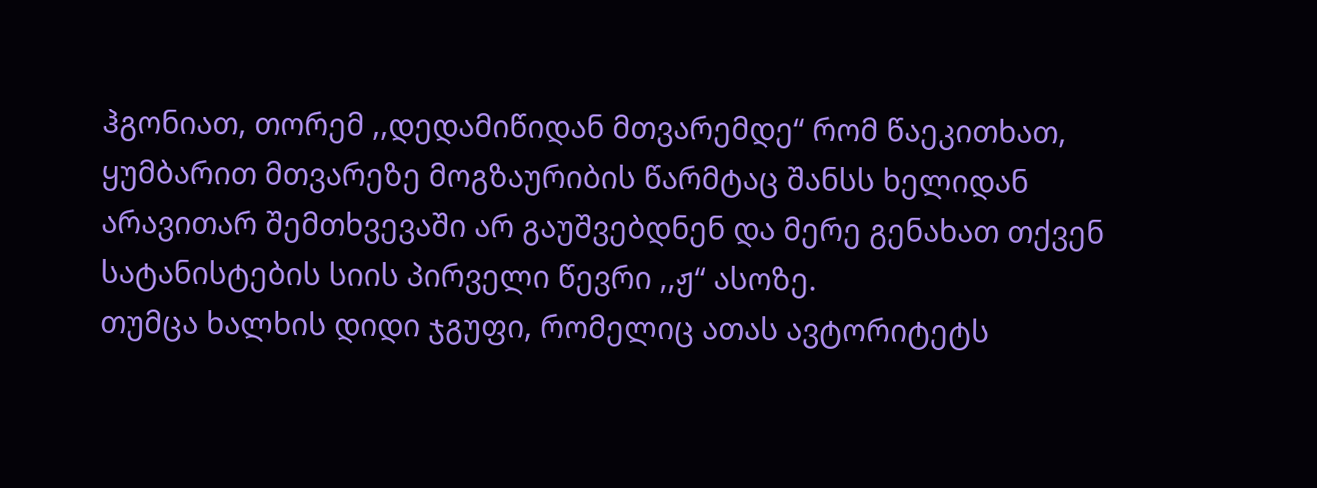ჰგონიათ, თორემ ,,დედამიწიდან მთვარემდე“ რომ წაეკითხათ, ყუმბარით მთვარეზე მოგზაურიბის წარმტაც შანსს ხელიდან არავითარ შემთხვევაში არ გაუშვებდნენ და მერე გენახათ თქვენ სატანისტების სიის პირველი წევრი ,,ჟ“ ასოზე.
თუმცა ხალხის დიდი ჯგუფი, რომელიც ათას ავტორიტეტს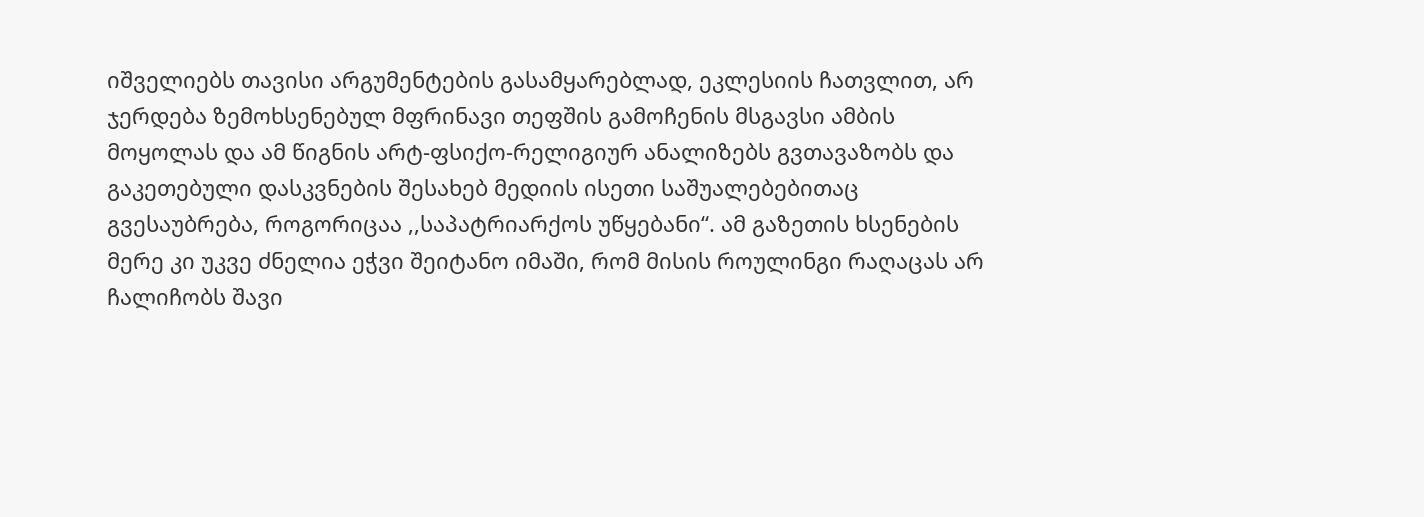იშველიებს თავისი არგუმენტების გასამყარებლად, ეკლესიის ჩათვლით, არ ჯერდება ზემოხსენებულ მფრინავი თეფშის გამოჩენის მსგავსი ამბის მოყოლას და ამ წიგნის არტ-ფსიქო-რელიგიურ ანალიზებს გვთავაზობს და გაკეთებული დასკვნების შესახებ მედიის ისეთი საშუალებებითაც გვესაუბრება, როგორიცაა ,,საპატრიარქოს უწყებანი“. ამ გაზეთის ხსენების მერე კი უკვე ძნელია ეჭვი შეიტანო იმაში, რომ მისის როულინგი რაღაცას არ ჩალიჩობს შავი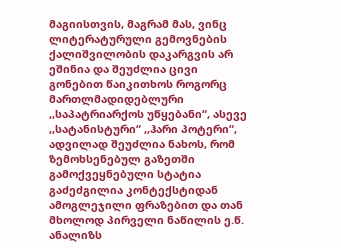მაგიისთვის, მაგრამ მას, ვინც ლიტერატურული გემოვნების ქალიშვილობის დაკარგვის არ ეშინია და შეუძლია ცივი გონებით წაიკითხოს როგორც მართლმადიდებლური ,,საპატრიარქოს უწყებანი“, ასევე ,,სატანისტური“ ,,ჰარი პოტერი“, ადვილად შეუძლია ნახოს, რომ ზემოხსენებულ გაზეთში გამოქვეყნებული სტატია გაძეძგილია კონტექსტიდან ამოგლეჯილი ფრაზებით და თან მხოლოდ პირველი ნაწილის ე.წ. ანალიზს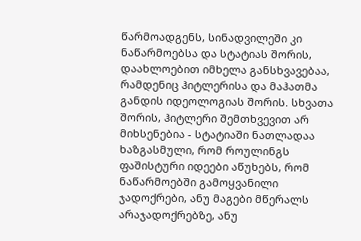წარმოადგენს, სინადვილეში კი ნაწარმოებსა და სტატიას შორის, დაახლოებით იმხელა განსხვავებაა, რამდენიც ჰიტლერისა და მაჰათმა განდის იდეოლოგიას შორის. სხვათა შორის, ჰიტლერი შემთხვევით არ მიხსენებია - სტატიაში ნათლადაა ხაზგასმული, რომ როულინგს ფაშისტური იდეები აწუხებს, რომ ნაწარმოებში გამოყვანილი ჯადოქრები, ანუ მაგები მწერალს არაჯადოქრებზე, ანუ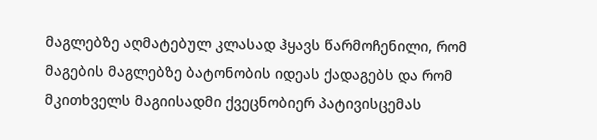მაგლებზე აღმატებულ კლასად ჰყავს წარმოჩენილი, რომ მაგების მაგლებზე ბატონობის იდეას ქადაგებს და რომ მკითხველს მაგიისადმი ქვეცნობიერ პატივისცემას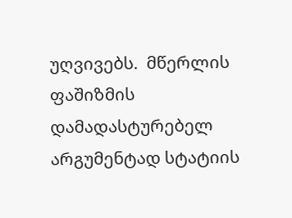უღვივებს.  მწერლის ფაშიზმის დამადასტურებელ არგუმენტად სტატიის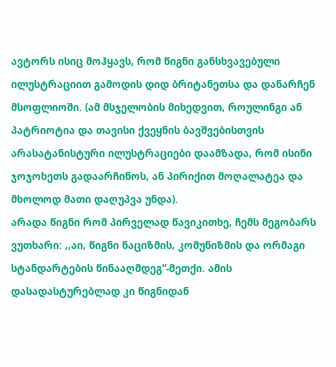ავტორს ისიც მოჰყავს, რომ წიგნი განსხვავებული ილუსტრაციით გამოდის დიდ ბრიტანეთსა და დანარჩენ მსოფლიოში. (ამ მსჯელობის მიხედვით, როულინგი ან პატრიოტია და თავისი ქვეყნის ბავშვებისთვის არასატანისტური ილუსტრაციები დაამზადა, რომ ისინი ჯოჯოხეთს გადაარჩინოს, ან პირიქით მოღალატეა და მხოლოდ მათი დაღუპვა უნდა).
არადა წიგნი რომ პირველად წავიკითხე, ჩემს მეგობარს ვუთხარი: ,,აი, წიგნი ნაციზმის, კომუნიზმის და ორმაგი სტანდარტების წინააღმდეგ“-მეთქი. ამის დასადასტურებლად კი წიგნიდან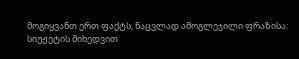მოგიყვანთ ერთ ფაქტს, ნაცვლად ამოგლეჯილი ფრაზისა:
სიუჟეტის მიხედვით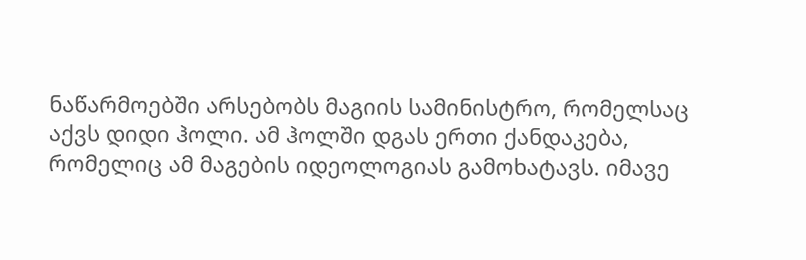ნაწარმოებში არსებობს მაგიის სამინისტრო, რომელსაც აქვს დიდი ჰოლი. ამ ჰოლში დგას ერთი ქანდაკება, რომელიც ამ მაგების იდეოლოგიას გამოხატავს. იმავე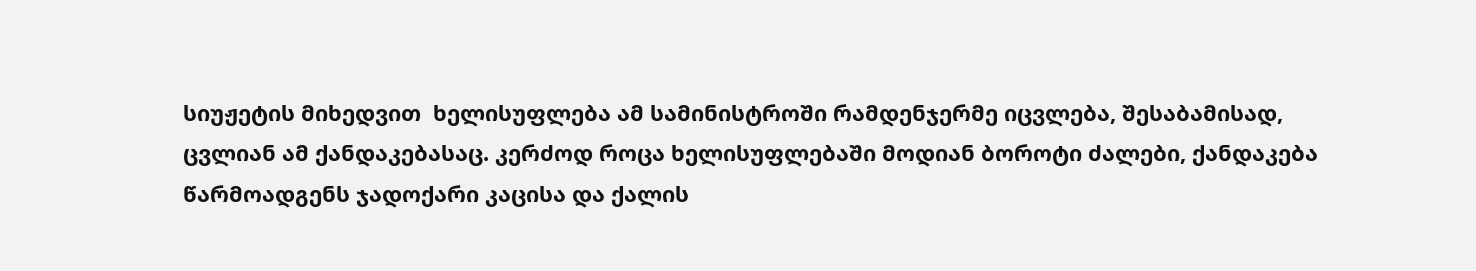სიუჟეტის მიხედვით  ხელისუფლება ამ სამინისტროში რამდენჯერმე იცვლება, შესაბამისად, ცვლიან ამ ქანდაკებასაც. კერძოდ როცა ხელისუფლებაში მოდიან ბოროტი ძალები, ქანდაკება წარმოადგენს ჯადოქარი კაცისა და ქალის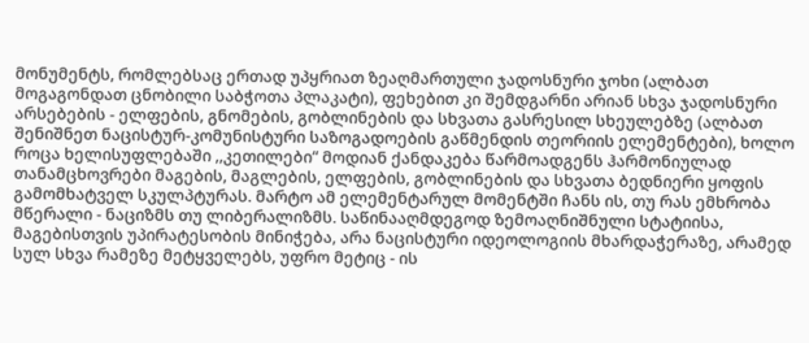მონუმენტს, რომლებსაც ერთად უპყრიათ ზეაღმართული ჯადოსნური ჯოხი (ალბათ მოგაგონდათ ცნობილი საბჭოთა პლაკატი), ფეხებით კი შემდგარნი არიან სხვა ჯადოსნური არსებების - ელფების, გნომების, გობლინების და სხვათა გასრესილ სხეულებზე (ალბათ შენიშნეთ ნაცისტურ-კომუნისტური საზოგადოების გაწმენდის თეორიის ელემენტები), ხოლო როცა ხელისუფლებაში ,,კეთილები“ მოდიან ქანდაკება წარმოადგენს ჰარმონიულად თანამცხოვრები მაგების, მაგლების, ელფების, გობლინების და სხვათა ბედნიერი ყოფის გამომხატველ სკულპტურას. მარტო ამ ელემენტარულ მომენტში ჩანს ის, თუ რას ემხრობა მწერალი - ნაციზმს თუ ლიბერალიზმს. საწინააღმდეგოდ ზემოაღნიშნული სტატიისა, მაგებისთვის უპირატესობის მინიჭება, არა ნაცისტური იდეოლოგიის მხარდაჭერაზე, არამედ სულ სხვა რამეზე მეტყველებს, უფრო მეტიც - ის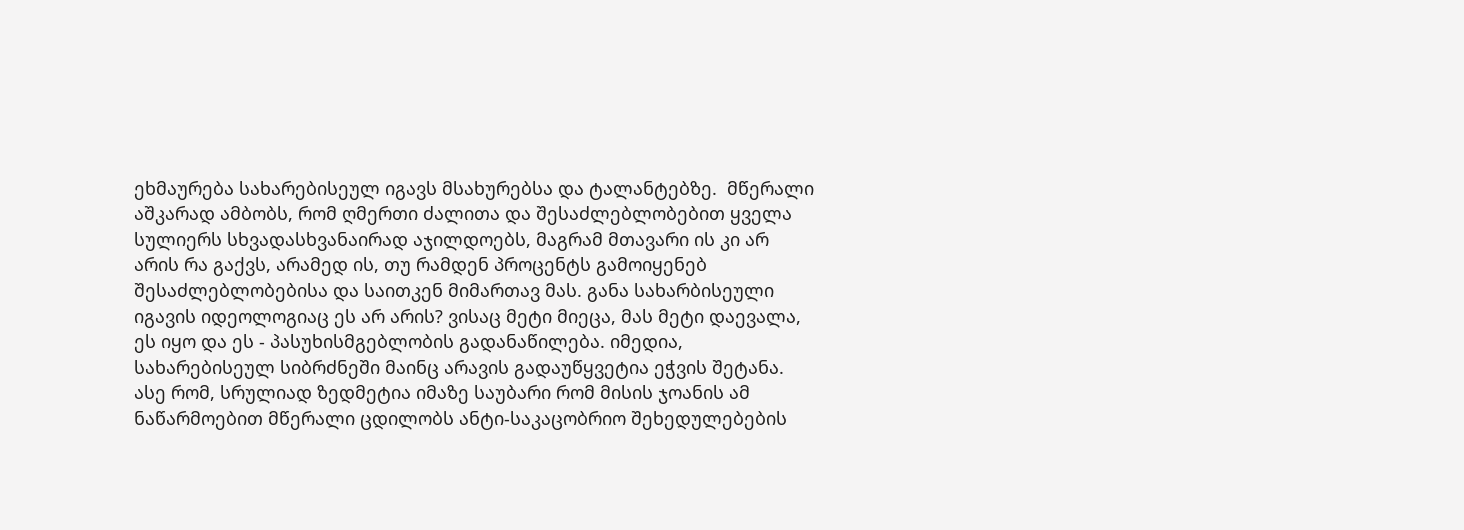ეხმაურება სახარებისეულ იგავს მსახურებსა და ტალანტებზე.  მწერალი აშკარად ამბობს, რომ ღმერთი ძალითა და შესაძლებლობებით ყველა სულიერს სხვადასხვანაირად აჯილდოებს, მაგრამ მთავარი ის კი არ არის რა გაქვს, არამედ ის, თუ რამდენ პროცენტს გამოიყენებ შესაძლებლობებისა და საითკენ მიმართავ მას. განა სახარბისეული იგავის იდეოლოგიაც ეს არ არის? ვისაც მეტი მიეცა, მას მეტი დაევალა, ეს იყო და ეს - პასუხისმგებლობის გადანაწილება. იმედია, სახარებისეულ სიბრძნეში მაინც არავის გადაუწყვეტია ეჭვის შეტანა. ასე რომ, სრულიად ზედმეტია იმაზე საუბარი რომ მისის ჯოანის ამ ნაწარმოებით მწერალი ცდილობს ანტი-საკაცობრიო შეხედულებების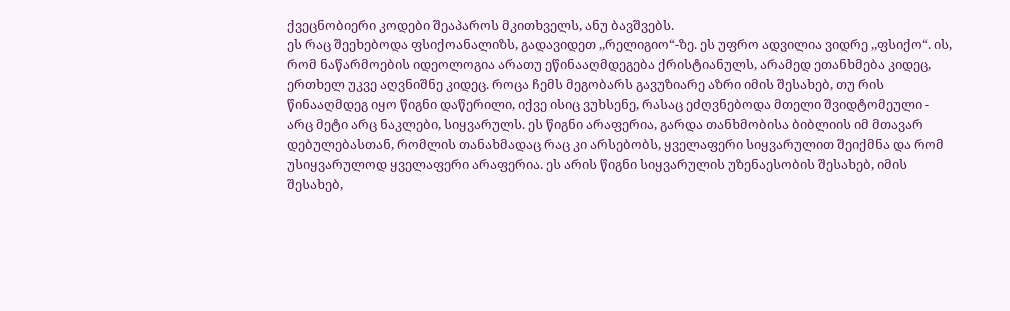ქვეცნობიერი კოდები შეაპაროს მკითხველს, ანუ ბავშვებს.
ეს რაც შეეხებოდა ფსიქოანალიზს, გადავიდეთ ,,რელიგიო“-ზე. ეს უფრო ადვილია ვიდრე ,,ფსიქო“. ის, რომ ნაწარმოების იდეოლოგია არათუ ეწინააღმდეგება ქრისტიანულს, არამედ ეთანხმება კიდეც, ერთხელ უკვე აღვნიშნე კიდეც. როცა ჩემს მეგობარს გავუზიარე აზრი იმის შესახებ, თუ რის წინააღმდეგ იყო წიგნი დაწერილი, იქვე ისიც ვუხსენე, რასაც ეძღვნებოდა მთელი შვიდტომეული - არც მეტი არც ნაკლები, სიყვარულს. ეს წიგნი არაფერია, გარდა თანხმობისა ბიბლიის იმ მთავარ დებულებასთან, რომლის თანახმადაც რაც კი არსებობს, ყველაფერი სიყვარულით შეიქმნა და რომ უსიყვარულოდ ყველაფერი არაფერია. ეს არის წიგნი სიყვარულის უზენაესობის შესახებ, იმის შესახებ,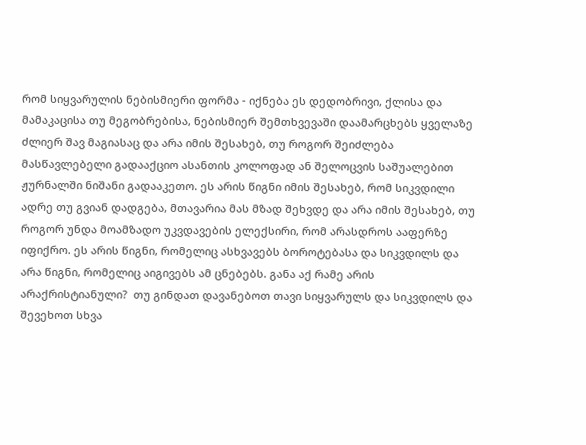რომ სიყვარულის ნებისმიერი ფორმა - იქნება ეს დედობრივი, ქლისა და მამაკაცისა თუ მეგობრებისა, ნებისმიერ შემთხვევაში დაამარცხებს ყველაზე ძლიერ შავ მაგიასაც და არა იმის შესახებ, თუ როგორ შეიძლება მასწავლებელი გადააქციო ასანთის კოლოფად ან შელოცვის საშუალებით ჟურნალში ნიშანი გადააკეთო. ეს არის წიგნი იმის შესახებ, რომ სიკვდილი ადრე თუ გვიან დადგება, მთავარია მას მზად შეხვდე და არა იმის შესახებ, თუ როგორ უნდა მოამზადო უკვდავების ელექსირი, რომ არასდროს ააფერზე იფიქრო. ეს არის წიგნი, რომელიც ასხვავებს ბოროტებასა და სიკვდილს და არა წიგნი, რომელიც აიგივებს ამ ცნებებს. განა აქ რამე არის არაქრისტიანული?  თუ გინდათ დავანებოთ თავი სიყვარულს და სიკვდილს და შევეხოთ სხვა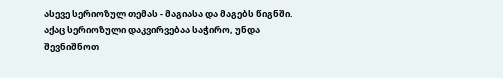ასევე სერიოზულ თემას - მაგიასა და მაგებს წიგნში.  აქაც სერიოზული დაკვირვებაა საჭირო, უნდა შევნიშნოთ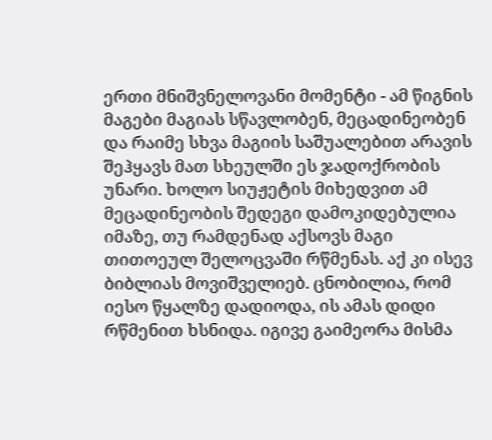ერთი მნიშვნელოვანი მომენტი - ამ წიგნის მაგები მაგიას სწავლობენ, მეცადინეობენ და რაიმე სხვა მაგიის საშუალებით არავის შეჰყავს მათ სხეულში ეს ჯადოქრობის უნარი. ხოლო სიუჟეტის მიხედვით ამ მეცადინეობის შედეგი დამოკიდებულია იმაზე, თუ რამდენად აქსოვს მაგი თითოეულ შელოცვაში რწმენას. აქ კი ისევ ბიბლიას მოვიშველიებ. ცნობილია, რომ იესო წყალზე დადიოდა, ის ამას დიდი რწმენით ხსნიდა. იგივე გაიმეორა მისმა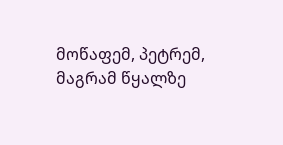მოწაფემ, პეტრემ, მაგრამ წყალზე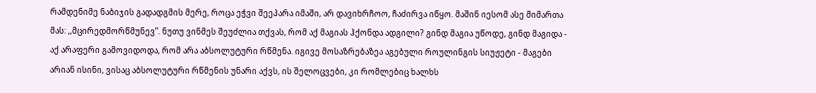რამდენიმე ნაბიჯის გადადგმის მერე, როცა ეჭვი შეეპარა იმაში, არ დავიხრჩოო, ჩაძირვა იწყო. მაშინ იესომ ასე მიმართა მას: ,,მცირედმორწმუნევ”. ნუთუ ვინმეს შეუძლია თქვას, რომ აქ მაგიას ჰქონდა ადგილი? გინდ მაგია უწოდე, გინდ მაგიდა - აქ არაფერი გამოვიდოდა, რომ არა აბსოლუტური რწმენა. იგივე მოსაზრებაზეა აგებული როულინგის სიუჟეტი - მაგები არიან ისინი, ვისაც აბსოლუტური რწმენის უნარი აქვს, ის შელოცვები, კი რომლებიც ხალხს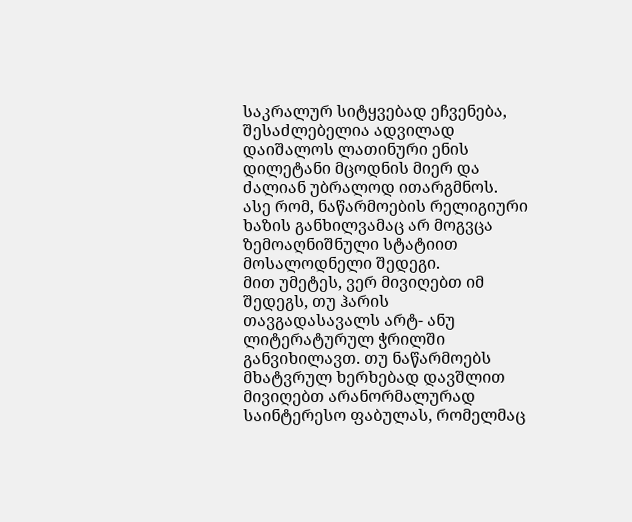საკრალურ სიტყვებად ეჩვენება, შესაძლებელია ადვილად დაიშალოს ლათინური ენის დილეტანი მცოდნის მიერ და ძალიან უბრალოდ ითარგმნოს. ასე რომ, ნაწარმოების რელიგიური ხაზის განხილვამაც არ მოგვცა ზემოაღნიშნული სტატიით მოსალოდნელი შედეგი.
მით უმეტეს, ვერ მივიღებთ იმ შედეგს, თუ ჰარის თავგადასავალს არტ- ანუ ლიტერატურულ ჭრილში განვიხილავთ. თუ ნაწარმოებს მხატვრულ ხერხებად დავშლით მივიღებთ არანორმალურად საინტერესო ფაბულას, რომელმაც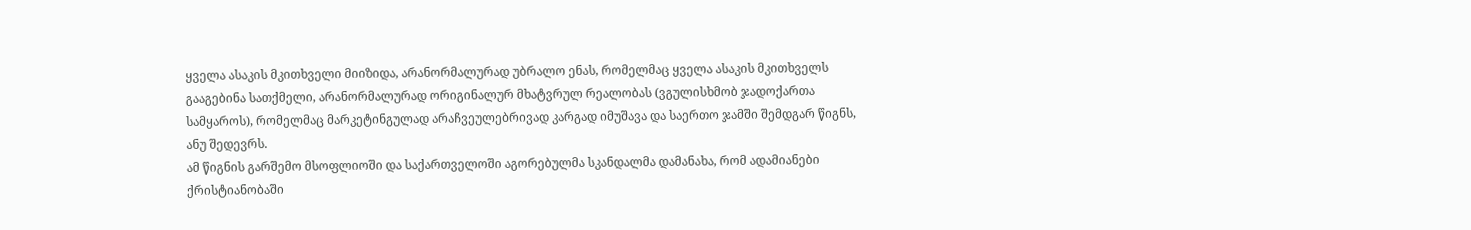ყველა ასაკის მკითხველი მიიზიდა, არანორმალურად უბრალო ენას, რომელმაც ყველა ასაკის მკითხველს გააგებინა სათქმელი, არანორმალურად ორიგინალურ მხატვრულ რეალობას (ვგულისხმობ ჯადოქართა სამყაროს), რომელმაც მარკეტინგულად არაჩვეულებრივად კარგად იმუშავა და საერთო ჯამში შემდგარ წიგნს, ანუ შედევრს.
ამ წიგნის გარშემო მსოფლიოში და საქართველოში აგორებულმა სკანდალმა დამანახა, რომ ადამიანები ქრისტიანობაში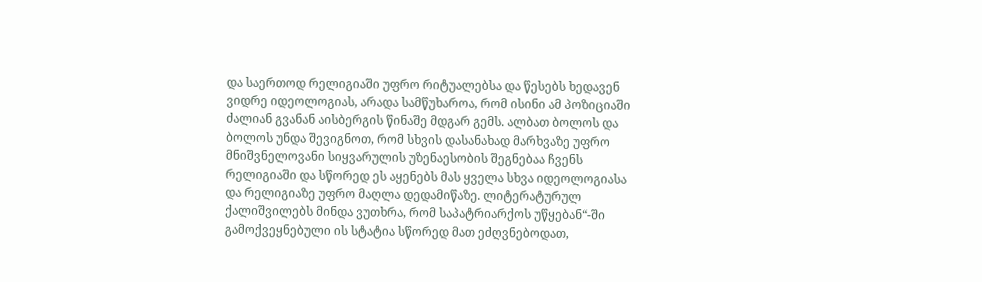და საერთოდ რელიგიაში უფრო რიტუალებსა და წესებს ხედავენ ვიდრე იდეოლოგიას, არადა სამწუხაროა, რომ ისინი ამ პოზიციაში ძალიან გვანან აისბერგის წინაშე მდგარ გემს. ალბათ ბოლოს და ბოლოს უნდა შევიგნოთ, რომ სხვის დასანახად მარხვაზე უფრო მნიშვნელოვანი სიყვარულის უზენაესობის შეგნებაა ჩვენს რელიგიაში და სწორედ ეს აყენებს მას ყველა სხვა იდეოლოგიასა და რელიგიაზე უფრო მაღლა დედამიწაზე. ლიტერატურულ ქალიშვილებს მინდა ვუთხრა, რომ საპატრიარქოს უწყებან“-ში გამოქვეყნებული ის სტატია სწორედ მათ ეძღვნებოდათ,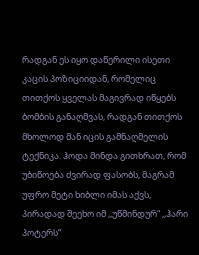რადგან ეს იყო დაწერილი ისეთი კაცის პოზიციიდან, რომელიც თითქოს ყველას მაგივრად იწყებს ბომბის განაღმვას, რადგან თითქოს მხოლოდ მან იცის გამნაღმელის ტექნიკა. ჰოდა მინდა გითხრათ, რომ უბიწოება ძვირად ფასობს, მაგრამ უფრო მეტი ხიბლი იმას აქვს, პირადად შეეხო იმ ,,უწმინდურ“ ,,ჰარი პოტერს“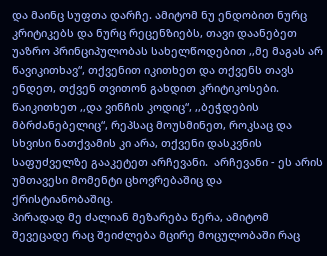და მაინც სუფთა დარჩე. ამიტომ ნუ ენდობით ნურც კრიტიკებს და ნურც რეცენზიებს, თავი დაანებეთ უაზრო პრინციპულობას სახელწოდებით ,,მე მაგას არ წავიკითხავ“, თქვენით იკითხეთ და თქვენს თავს ენდეთ, თქვენ თვითონ გახდით კრიტიკოსები. წაიკითხეთ ,,და ვინჩის კოდიც“, ,,ბეჭდების მბრძანებელიც“, რეპსაც მოუსმინეთ, როკსაც და სხვისი ნათქვამის კი არა, თქვენი დასკვნის საფუძველზე გააკეტეთ არჩევანი.  არჩევანი - ეს არის უმთავესი მომენტი ცხოვრებაშიც და ქრისტიანობაშიც.
პირადად მე ძალიან მეზარება წერა, ამიტომ შევეცადე რაც შეიძლება მცირე მოცულობაში რაც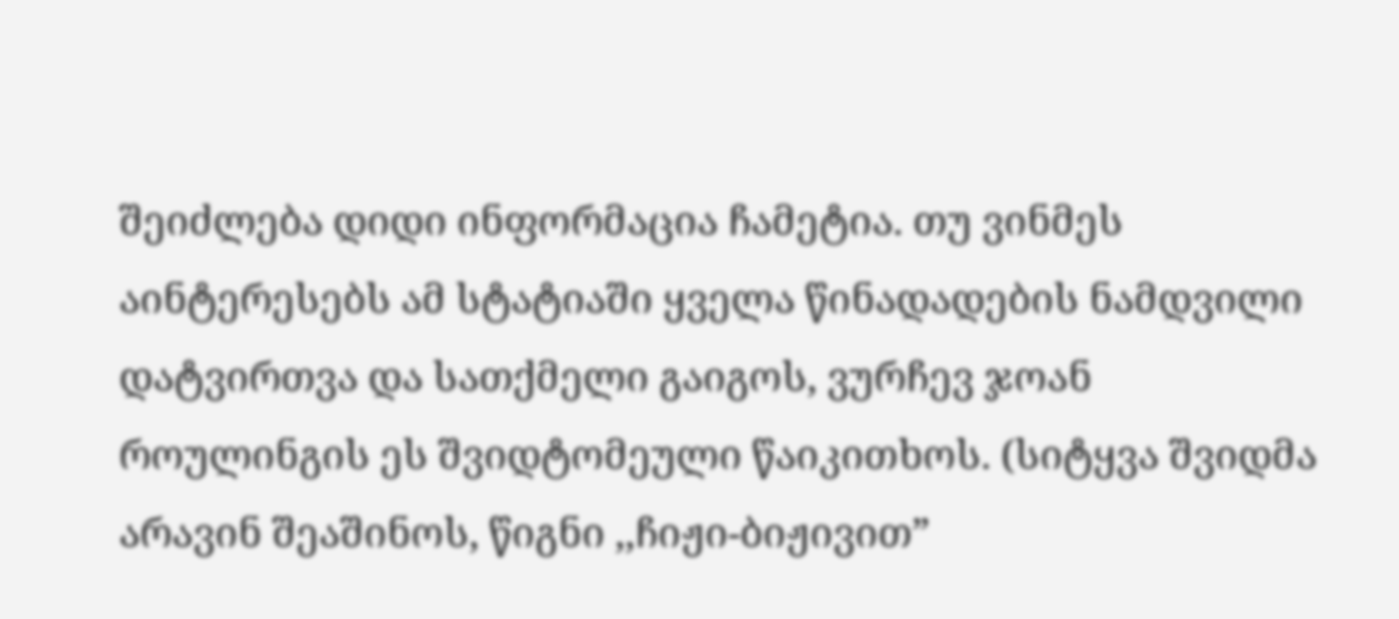შეიძლება დიდი ინფორმაცია ჩამეტია. თუ ვინმეს აინტერესებს ამ სტატიაში ყველა წინადადების ნამდვილი დატვირთვა და სათქმელი გაიგოს, ვურჩევ ჯოან როულინგის ეს შვიდტომეული წაიკითხოს. (სიტყვა შვიდმა არავინ შეაშინოს, წიგნი ,,ჩიჟი-ბიჟივით”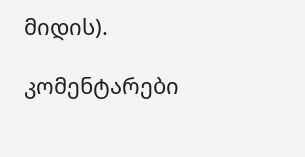მიდის).

კომენტარები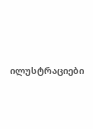ილუსტრაციები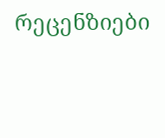რეცენზიები